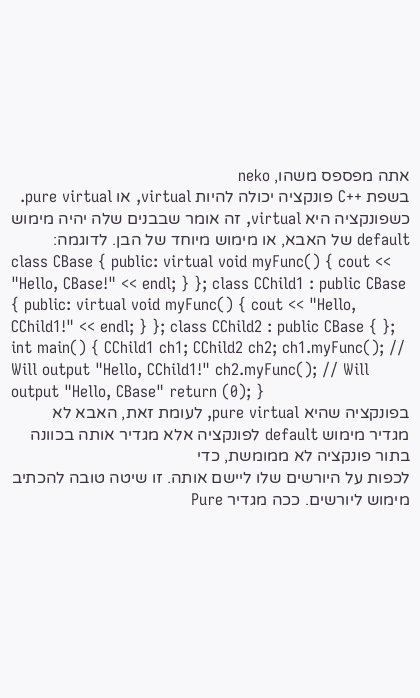אתה מפספס משהו, neko
בשפת ++C פונקציה יכולה להיות virtual, או pure virtual. כשפונקציה היא virtual, זה אומר שבבנים שלה יהיה מימוש default של האבא, או מימוש מיוחד של הבן. לדוגמה:
class CBase { public: virtual void myFunc() { cout << "Hello, CBase!" << endl; } }; class CChild1 : public CBase { public: virtual void myFunc() { cout << "Hello, CChild1!" << endl; } }; class CChild2 : public CBase { }; int main() { CChild1 ch1; CChild2 ch2; ch1.myFunc(); // Will output "Hello, CChild1!" ch2.myFunc(); // Will output "Hello, CBase" return (0); }
בפונקציה שהיא pure virtual, לעומת זאת, האבא לא מגדיר מימוש default לפונקציה אלא מגדיר אותה בכוונה בתור פונקציה לא ממומשת, כדי
לכפות על היורשים שלו ליישם אותה. זו שיטה טובה להכתיב מימוש ליורשים. ככה מגדיר Pure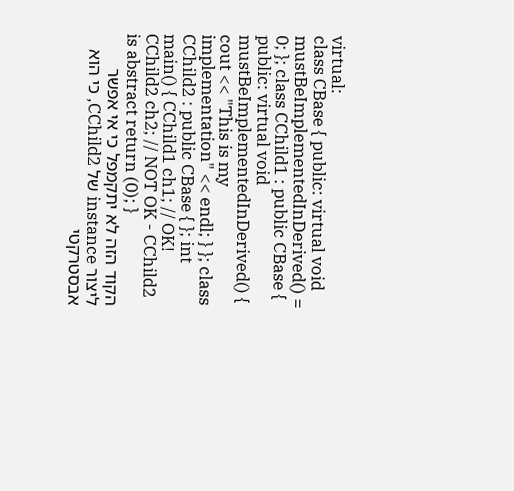virtual:
class CBase { public: virtual void mustBeImplementedInDerived() = 0; }; class CChild1 : public CBase { public: virtual void mustBeImplementedInDerived() { cout << "This is my implementation" << endl; } }; class CChild2 : public CBase { }; int main() { CChild1 ch1; // OK! CChild2 ch2; // NOT OK - CChild2 is abstract return (0); }
הקוד הזה לא יתקמפל כי אי אפשר ליצור instance של CChild2, כי הוא אבסטרקטי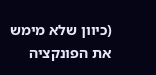(כיוון שלא מימש את הפונקציה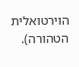הוירטואלית הטהורה).